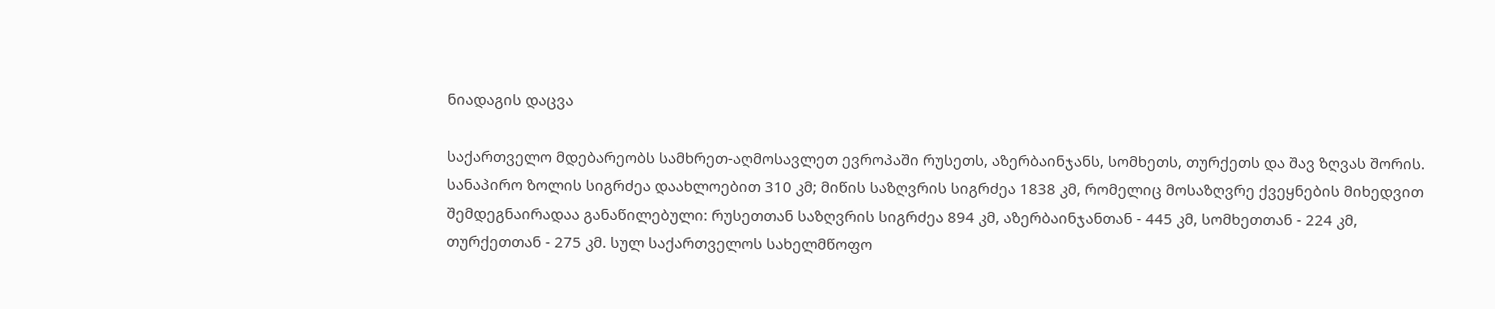ნიადაგის დაცვა

საქართველო მდებარეობს სამხრეთ-აღმოსავლეთ ევროპაში რუსეთს, აზერბაინჯანს, სომხეთს, თურქეთს და შავ ზღვას შორის. სანაპირო ზოლის სიგრძეა დაახლოებით 310 კმ; მიწის საზღვრის სიგრძეა 1838 კმ, რომელიც მოსაზღვრე ქვეყნების მიხედვით შემდეგნაირადაა განაწილებული: რუსეთთან საზღვრის სიგრძეა 894 კმ, აზერბაინჯანთან - 445 კმ, სომხეთთან - 224 კმ, თურქეთთან - 275 კმ. სულ საქართველოს სახელმწოფო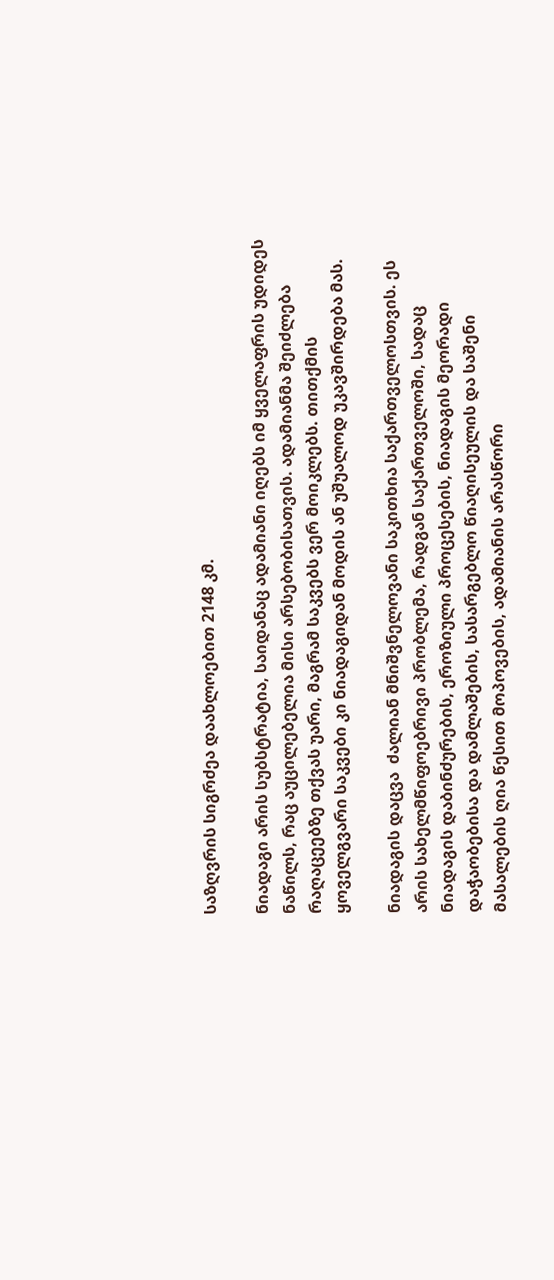საზღვრის სიგრძეა დაახლოებით 2148 კმ.

ნიადაგი არის სუბსტრატია, საიდანაც ადამიანი იღებს იმ ყველაფრის უდიდეს ნაწილს, რაც აუცილებელია მისი არსებობისათვის. ადამიანმა შეიძლება რაღაცეებზე თქვას უარი, მაგრამ საკვებს ვერ მოიკლებს. თითქმის ყოველგვარი საკვები კი ნიადაგიდან მოდის ან უშუალოდ უკავშირდება მას.

ნიადაგის დაცვა  ძალიან მნიშვნელოვანი საკითხია საქართველოსთვის. ეს არის სახელმწიფოებრივი პრობლემა, რადგან საქართველოში, სადაც ნიადაგის დაბინძურების, ეროზიული პროცესების, ნიადაგის მეორადი დაჭაობებისა და დამლაშების, სასარგებლო წიაღისეულის და საშენი მასალების ღია წესით მოპოვების, ადამიანის არასწორი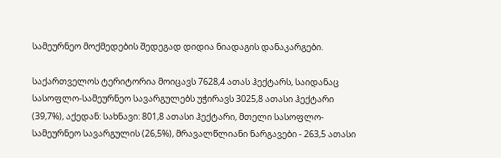სამეურნეო მოქმედების შედეგად დიდია ნიადაგის დანაკარგები.

საქართველოს ტერიტორია მოიცავს 7628,4 ათას ჰექტარს, საიდანაც სასოფლო-სამეურნეო სავარგულებს უჭირავს 3025,8 ათასი ჰექტარი (39,7%), აქედან: სახნავი: 801,8 ათასი ჰექტარი, მთელი სასოფლო-სამეურნეო სავარგულის (26,5%), მრავალწლიანი ნარგავები - 263,5 ათასი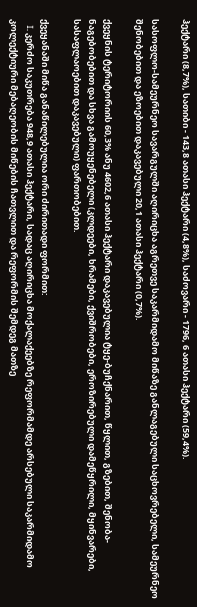ჰექტარი (8,7%), სათიბი - 143,8 ათასი ჰექტარი (4,8%), საძოვარი - 1796, 6 ათასი ჰექტარი (59,4%).

სასოფლო-სამეურნეო სავარგულში აღირიცხა აგრეთვე საკარმიდამო მიწაზე განლაგებული საცხოვრებელი, სამეურნეო შენობებით და ეზოებით დაკავებული 20,1 ათასი ჰექტარი (0,7%).

ქვეყნის ტერიტორიის 60,3% ანუ 4602,6 ათასი ჰექტარი დაკავებულია ტყე-ბუჩქნარით, წყლით, გზებით, შენობა-ნაგებობებით და სხვა გამოუყენებელი (კლდეები, ხრამები, ქვიშრობები, ეროზირებული დამეწყრილი, მყინვარები, სასაფლაოებით დაკავებული) ფართობებით.

ქვეყანაში მიწა განაწილებულია ორი ძირითადი ფორმით:
   I. კერძო საკუთრება 948,9 ათასი ჰექტარი, სადაც აღირიცხა მოქალაქეებზე რეფორმამდე არსებული საკარმიდამო კოლექტიური მებაღეობის მიწების ჩათვლით და რეფორმის შემდეგ მათზე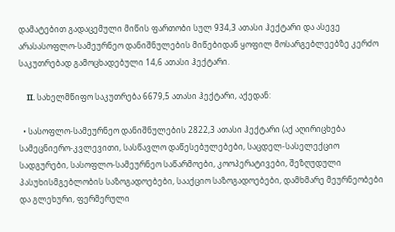დამატებით გადაცემული მიწის ფართობი სულ 934,3 ათასი ჰექტარი და ასევე არასასოფლო-სამეურნეო დანიშნულების მიწებიდან ყოფილ მოსარგებლეებზე კერძო საკუთრებად გამოცხადებული 14,6 ათასი ჰექტარი.

    II. სახელმწიფო საკუთრება 6679,5 ათასი ჰექტარი, აქედან:

  • სასოფლო-სამეურნეო დანიშნულების 2822,3 ათასი ჰექტარი (აქ აღირიცხება სამეცნიერო-კვლევითი, სასწავლო დაწესებულებები, საცდელ-სასელექციო სადგურები, სასოფლო-სამეურნეო საწარმოები, კოოპერატივები, შეზღუდული პასუხისმგებლობის საზოგადოებები, სააქციო საზოგადოებები, დამხმარე მეურნეობები და გლეხური, ფერმერული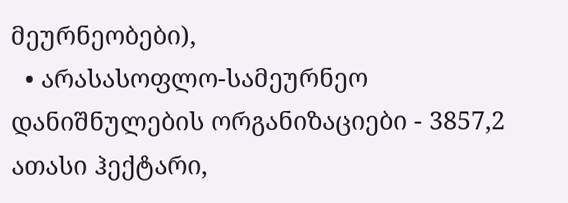მეურნეობები),
  • არასასოფლო-სამეურნეო დანიშნულების ორგანიზაციები - 3857,2 ათასი ჰექტარი,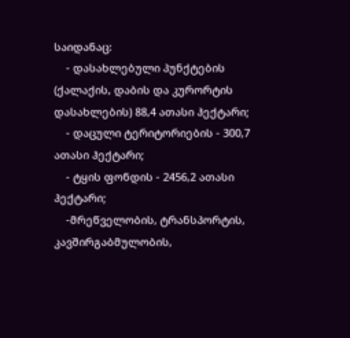საიდანაც:
    - დასახლებული პუნქტების (ქალაქის, დაბის და კურორტის დასახლების) 88,4 ათასი ჰექტარი;
    - დაცული ტერიტორიების - 300,7 ათასი ჰექტარი;
    - ტყის ფონდის - 2456,2 ათასი ჰექტარი;
    -მრეწველობის, ტრანსპორტის, კავშირგაბმულობის,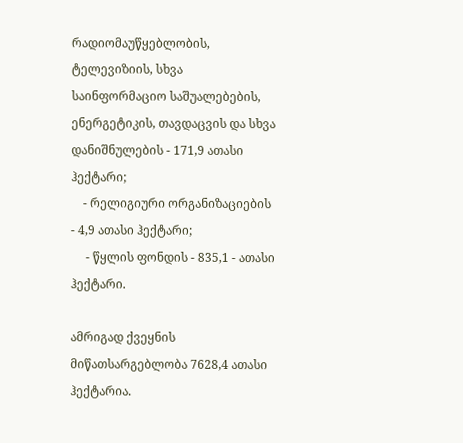რადიომაუწყებლობის, ტელევიზიის, სხვა საინფორმაციო საშუალებების, ენერგეტიკის, თავდაცვის და სხვა დანიშნულების - 171,9 ათასი ჰექტარი;
    - რელიგიური ორგანიზაციების - 4,9 ათასი ჰექტარი;
     - წყლის ფონდის - 835,1 - ათასი ჰექტარი.

ამრიგად ქვეყნის მიწათსარგებლობა 7628,4 ათასი ჰექტარია.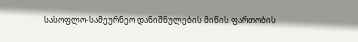სასოფლო-სამეურნეო დანიშნულების მიწის ფართობის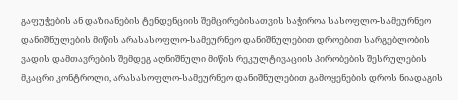გაფუჭების ან დაზიანების ტენდენციის შემცირებისათვის საჭიროა სასოფლო-სამეურნეო დანიშნულების მიწის არასასოფლო-სამეურნეო დანიშნულებით დროებით სარგებლობის ვადის დამთავრების შემდეგ აღნიშნული მიწის რეკულტივაციის პირობების შესრულების მკაცრი კონტროლი, არასასოფლო-სამეურნეო დანიშნულებით გამოყენების დროს ნიადაგის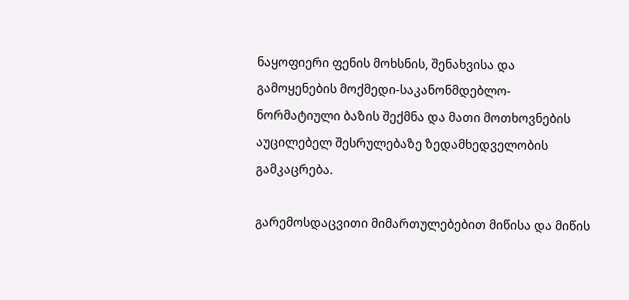ნაყოფიერი ფენის მოხსნის, შენახვისა და გამოყენების მოქმედი-საკანონმდებლო-ნორმატიული ბაზის შექმნა და მათი მოთხოვნების აუცილებელ შესრულებაზე ზედამხედველობის გამკაცრება.

გარემოსდაცვითი მიმართულებებით მიწისა და მიწის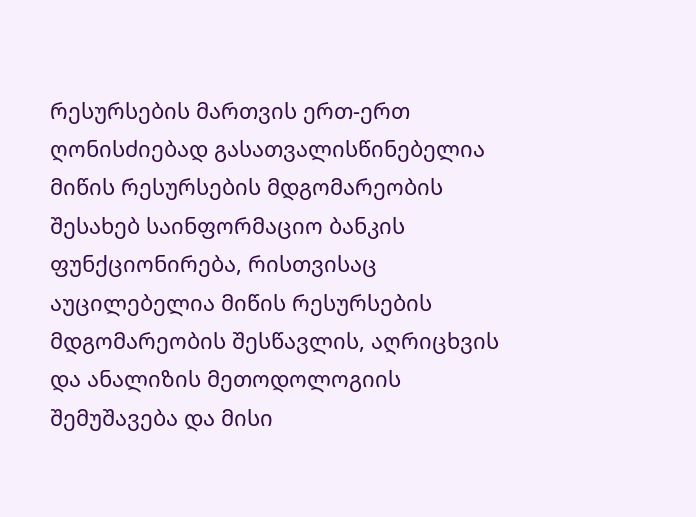რესურსების მართვის ერთ-ერთ ღონისძიებად გასათვალისწინებელია მიწის რესურსების მდგომარეობის შესახებ საინფორმაციო ბანკის ფუნქციონირება, რისთვისაც აუცილებელია მიწის რესურსების მდგომარეობის შესწავლის, აღრიცხვის და ანალიზის მეთოდოლოგიის შემუშავება და მისი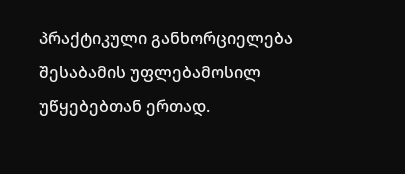პრაქტიკული განხორციელება შესაბამის უფლებამოსილ უწყებებთან ერთად.